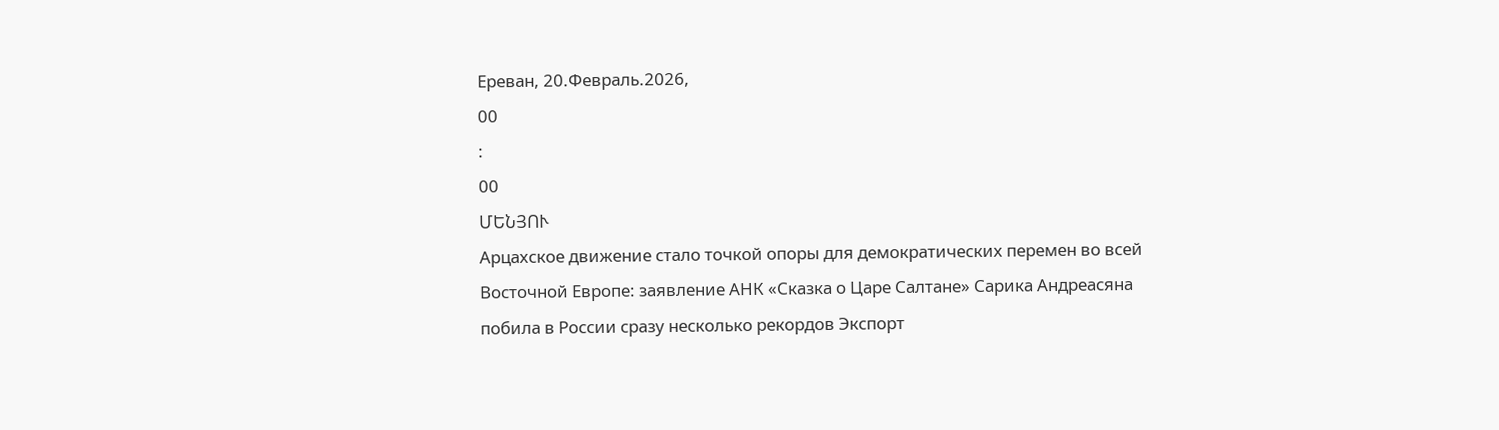Ереван, 20.Февраль.2026,
00
:
00
ՄԵՆՅՈՒ
Арцахское движение стало точкой опоры для демократических перемен во всей Восточной Европе: заявление АНК «Сказка о Царе Салтане» Сарика Андреасяна побила в России сразу несколько рекордов Экспорт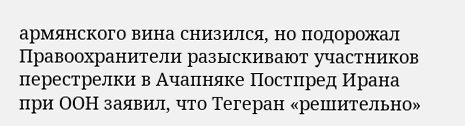армянского вина снизился, но подорожал Правоохранители разыскивают участников перестрелки в Ачапняке Постпред Ирана при ООН заявил, что Тегеран «решительно»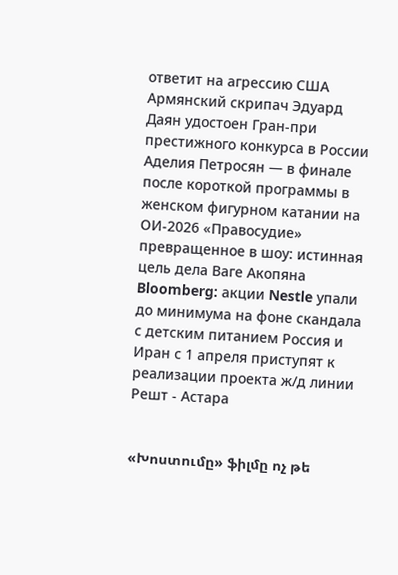ответит на агрессию США Армянский скрипач Эдуард Даян удостоен Гран-при престижного конкурса в России Аделия Петросян — в финале после короткой программы в женском фигурном катании на ОИ-2026 «Правосудие» превращенное в шоу: истинная цель дела Ваге Акопяна Bloomberg: акции Nestle упали до минимума на фоне скандала с детским питанием Россия и Иран с 1 апреля приступят к реализации проекта ж/д линии Решт - Астара


«Խոստումը» ֆիլմը ոչ թե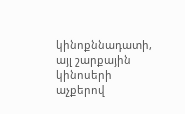կինոքննադատի, այլ շարքային կինոսերի աչքերով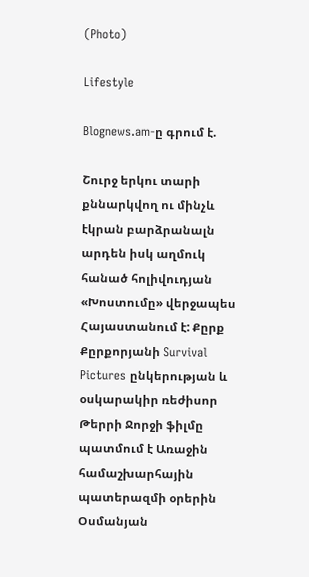(Photo)

Lifestyle

Blognews.am-ը գրում է.

Շուրջ երկու տարի քննարկվող ու մինչև էկրան բարձրանալն արդեն իսկ աղմուկ հանած հոլիվուդյան «Խոստումը» վերջապես Հայաստանում է: Քըրք Քըրքորյանի Survival Pictures ընկերության և օսկարակիր ռեժիսոր Թերրի Ջորջի ֆիլմը պատմում է Առաջին համաշխարհային պատերազմի օրերին Օսմանյան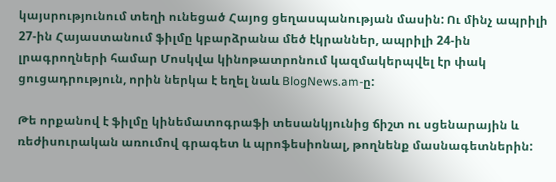կայսրությունում տեղի ունեցած Հայոց ցեղասպանության մասին: Ու մինչ ապրիլի 27-ին Հայաստանում ֆիլմը կբարձրանա մեծ էկրաններ, ապրիլի 24-ին լրագրողների համար Մոսկվա կինոթատրոնում կազմակերպվել էր փակ ցուցադրություն, որին ներկա է եղել նաև BlogNews.am-ը:

Թե որքանով է ֆիլմը կինեմատոգրաֆի տեսանկյունից ճիշտ ու սցենարային և ռեժիսուրական առումով գրագետ և պրոֆեսիոնալ, թողնենք մասնագետներին: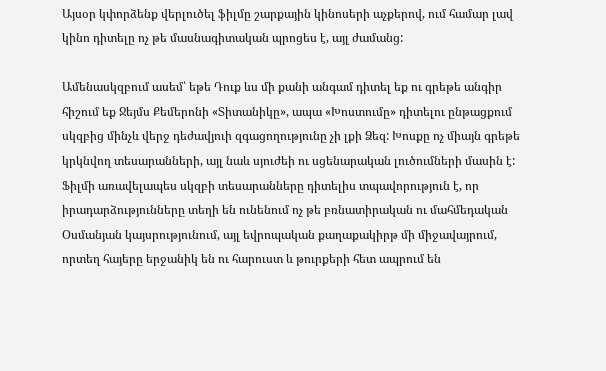Այսօր կփորձենք վերլուծել ֆիլմը շարքային կինոսերի աչքերով, ում համար լավ կինո դիտելը ոչ թե մասնագիտական պրոցես է, այլ ժամանց:

Ամենասկզբում ասեմ՝ եթե Դուք ևս մի քանի անգամ դիտել եք ու գրեթե անգիր հիշում եք Ջեյմս Քեմերոնի «Տիտանիկը», ապա «Խոստումը» դիտելու ընթացքում սկզբից մինչև վերջ դեժավյուի զգացողությունը չի լքի Ձեզ: Խոսքը ոչ միայն գրեթե կրկնվող տեսարանների, այլ նաև սյուժեի ու սցենարական լուծումների մասին է: Ֆիլմի առավելապես սկզբի տեսարանները դիտելիս տպավորություն է, որ իրադարձությունները տեղի են ունենում ոչ թե բռնատիրական ու մահմեդական Օսմանյան կայսրությունում, այլ եվրոպական քաղաքակիրթ մի միջավայրում, որտեղ հայերը երջանիկ են ու հարուստ և թուրքերի հետ ապրում են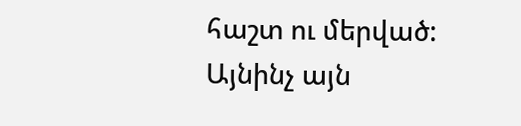հաշտ ու մերված: Այնինչ այն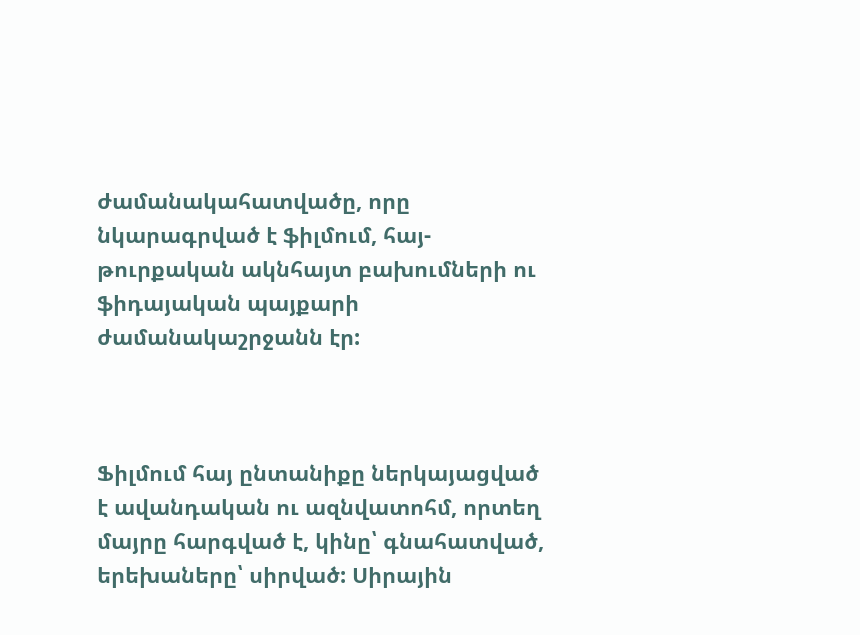ժամանակահատվածը, որը նկարագրված է ֆիլմում, հայ-թուրքական ակնհայտ բախումների ու ֆիդայական պայքարի ժամանակաշրջանն էր:



Ֆիլմում հայ ընտանիքը ներկայացված է ավանդական ու ազնվատոհմ, որտեղ մայրը հարգված է, կինը՝ գնահատված, երեխաները՝ սիրված: Սիրային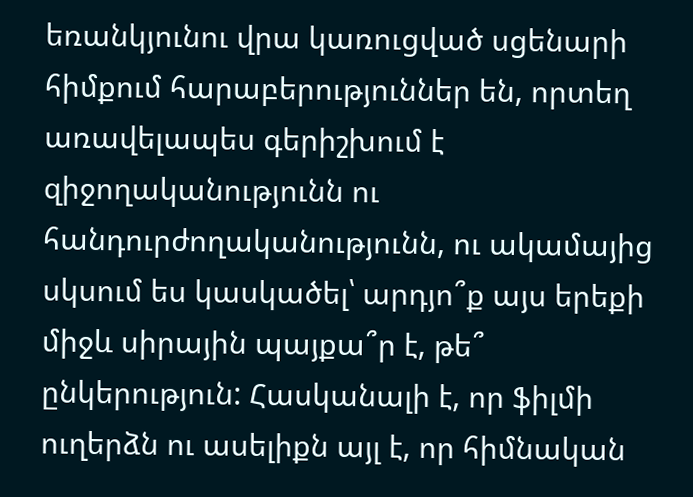եռանկյունու վրա կառուցված սցենարի հիմքում հարաբերություններ են, որտեղ առավելապես գերիշխում է զիջողականությունն ու հանդուրժողականությունն, ու ակամայից սկսում ես կասկածել՝ արդյո՞ք այս երեքի միջև սիրային պայքա՞ր է, թե՞ ընկերություն: Հասկանալի է, որ ֆիլմի ուղերձն ու ասելիքն այլ է, որ հիմնական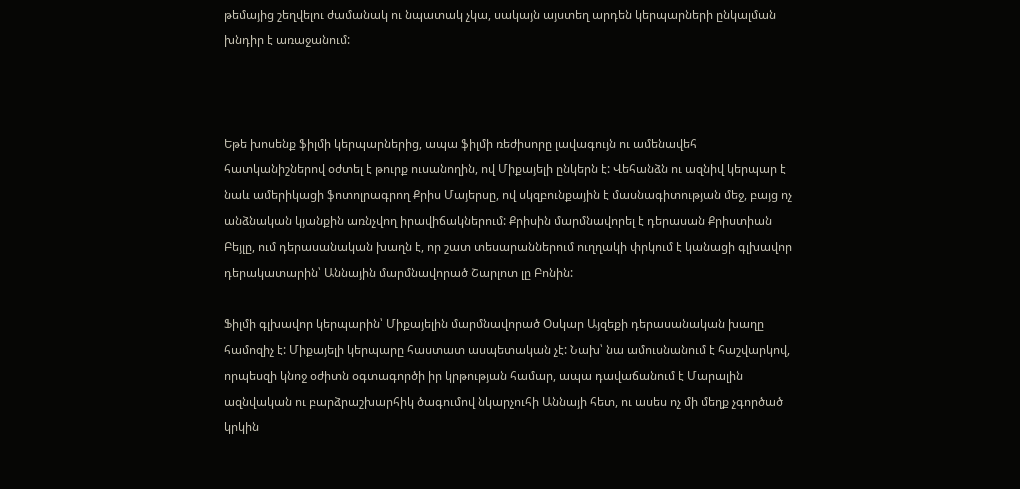թեմայից շեղվելու ժամանակ ու նպատակ չկա, սակայն այստեղ արդեն կերպարների ընկալման խնդիր է առաջանում:



Եթե խոսենք ֆիլմի կերպարներից, ապա ֆիլմի ռեժիսորը լավագույն ու ամենավեհ հատկանիշներով օժտել է թուրք ուսանողին, ով Միքայելի ընկերն է: Վեհանձն ու ազնիվ կերպար է նաև ամերիկացի ֆոտոլրագրող Քրիս Մայերսը, ով սկզբունքային է մասնագիտության մեջ, բայց ոչ անձնական կյանքին առնչվող իրավիճակներում: Քրիսին մարմնավորել է դերասան Քրիստիան Բեյլը, ում դերասանական խաղն է, որ շատ տեսարաններում ուղղակի փրկում է կանացի գլխավոր դերակատարին՝ Աննային մարմնավորած Շարլոտ լը Բոնին:

Ֆիլմի գլխավոր կերպարին՝ Միքայելին մարմնավորած Օսկար Այզեքի դերասանական խաղը համոզիչ է: Միքայելի կերպարը հաստատ ասպետական չէ: Նախ՝ նա ամուսնանում է հաշվարկով, որպեսզի կնոջ օժիտն օգտագործի իր կրթության համար, ապա դավաճանում է Մարալին ազնվական ու բարձրաշխարհիկ ծագումով նկարչուհի Աննայի հետ, ու ասես ոչ մի մեղք չգործած կրկին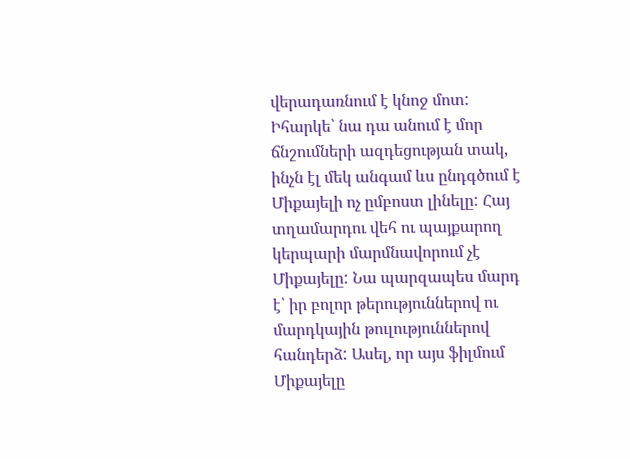վերադառնում է կնոջ մոտ: Իհարկե՝ նա դա անում է մոր ճնշումների ազդեցության տակ, ինչն էլ մեկ անգամ ևս ընդգծում է Միքայելի ոչ ըմբոստ լինելը: Հայ տղամարդու վեհ ու պայքարող կերպարի մարմնավորում չէ Միքայելը: Նա պարզապես մարդ է՝ իր բոլոր թերություններով ու մարդկային թուլություններով հանդերձ: Ասել, որ այս ֆիլմում Միքայելը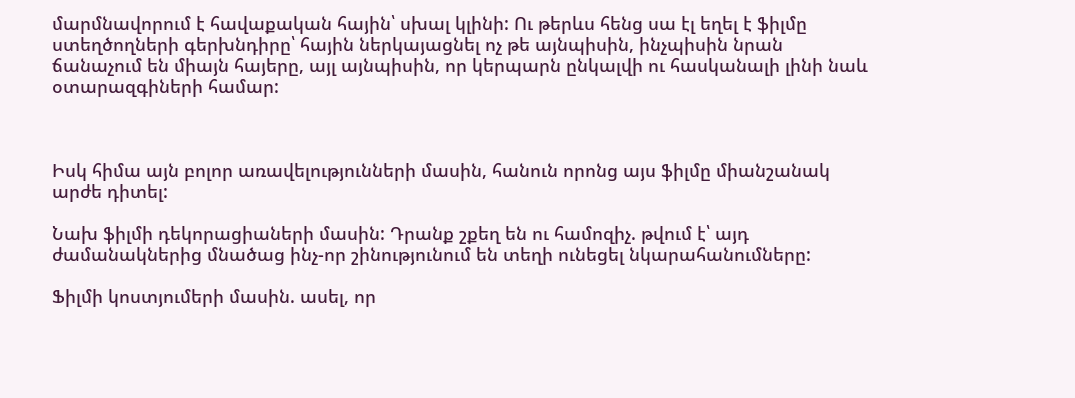մարմնավորում է հավաքական հային՝ սխալ կլինի: Ու թերևս հենց սա էլ եղել է ֆիլմը ստեղծողների գերխնդիրը՝ հային ներկայացնել ոչ թե այնպիսին, ինչպիսին նրան ճանաչում են միայն հայերը, այլ այնպիսին, որ կերպարն ընկալվի ու հասկանալի լինի նաև օտարազգիների համար:



Իսկ հիմա այն բոլոր առավելությունների մասին, հանուն որոնց այս ֆիլմը միանշանակ արժե դիտել:

Նախ ֆիլմի դեկորացիաների մասին: Դրանք շքեղ են ու համոզիչ. թվում է՝ այդ ժամանակներից մնածաց ինչ-որ շինությունում են տեղի ունեցել նկարահանումները:

Ֆիլմի կոստյումերի մասին. ասել, որ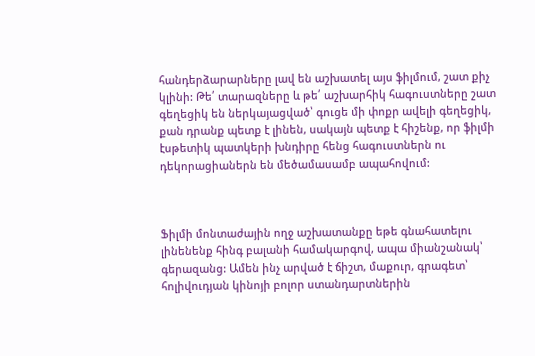հանդերձարարները լավ են աշխատել այս ֆիլմում, շատ քիչ կլինի: Թե՛ տարազները և թե՛ աշխարհիկ հագուստները շատ գեղեցիկ են ներկայացված՝ գուցե մի փոքր ավելի գեղեցիկ, քան դրանք պետք է լինեն, սակայն պետք է հիշենք, որ ֆիլմի էսթետիկ պատկերի խնդիրը հենց հագուստներն ու դեկորացիաներն են մեծամասամբ ապահովում:



Ֆիլմի մոնտաժային ողջ աշխատանքը եթե գնահատելու լինենենք հինգ բալանի համակարգով, ապա միանշանակ՝ գերազանց: Ամեն ինչ արված է ճիշտ, մաքուր, գրագետ՝ հոլիվուդյան կինոյի բոլոր ստանդարտներին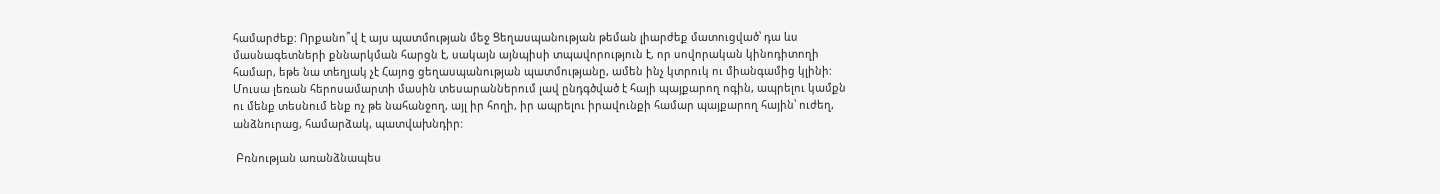համարժեք: Որքանո՞վ է այս պատմության մեջ Ցեղասպանության թեման լիարժեք մատուցված՝ դա ևս մասնագետների քննարկման հարցն է, սակայն այնպիսի տպավորություն է, որ սովորական կինոդիտողի համար, եթե նա տեղյակ չէ Հայոց ցեղասպանության պատմությանը, ամեն ինչ կտրուկ ու միանգամից կլինի: Մուսա լեռան հերոսամարտի մասին տեսարաններում լավ ընդգծված է հայի պայքարող ոգին, ապրելու կամքն ու մենք տեսնում ենք ոչ թե նահանջող, այլ իր հողի, իր ապրելու իրավունքի համար պայքարող հային՝ ուժեղ, անձնուրաց, համարձակ, պատվախնդիր:

 Բռնության առանձնապես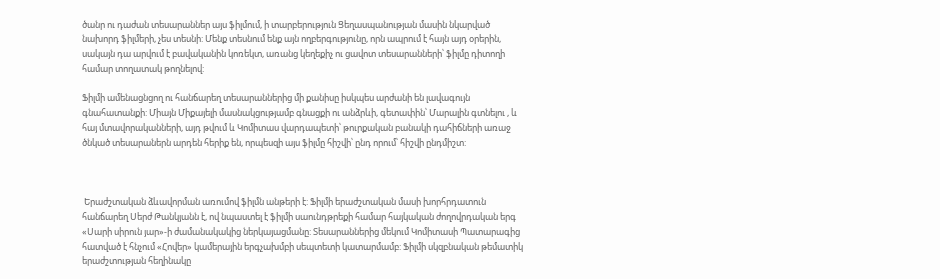ծանր ու դաժան տեսարաններ այս ֆիլմում, ի տարբերություն Ցեղասպանության մասին նկարված նախորդ ֆիլմերի, չես տեսնի: Մենք տեսնում ենք այն ողբերգությունը, որն ապրում է հայն այդ օրերին, սակայն դա արվում է բավականին կոռեկտ, առանց կեղեքիչ ու ցավոտ տեսարանների՝ ֆիլմը դիտողի համար տողատակ թողնելով:

Ֆիլմի ամենացնցող ու հանճարեղ տեսարաններից մի քանիսը իսկպես արժանի են լավագույն գնահատանքի: Միայն Միքայելի մասնակցությամբ գնացքի ու անձրևի, գետափին՝ Մարալին գտնելու , և հայ մտավորականների, այդ թվում և Կոմիտաս վարդապետի՝ թուրքական բանակի դահիճների առաջ ծնկած տեսարաներն արդեն հերիք են, որպեսզի այս ֆիլմը հիշվի՝ ընդ որում՝ հիշվի ընդմիշտ:



 Երաժշտական ձևավորման առումով ֆիլմն անթերի է: Ֆիլմի երաժշտական մասի խորհրդատուն հանճարեղ Սերժ Թանկյանն է, ով նպաստել է ֆիլմի սաունդթրեքի համար հայկական ժողովրդական երգ «Սարի սիրուն յար»-ի ժամանակակից ներկայացմանը: Տեսարաններից մեկում Կոմիտասի Պատարագից հատված է հնչում «Հովեր» կամերային երգչախմբի սեպտետի կատարմամբ: Ֆիլմի սկզբնական թեմատիկ երաժշտության հեղինակը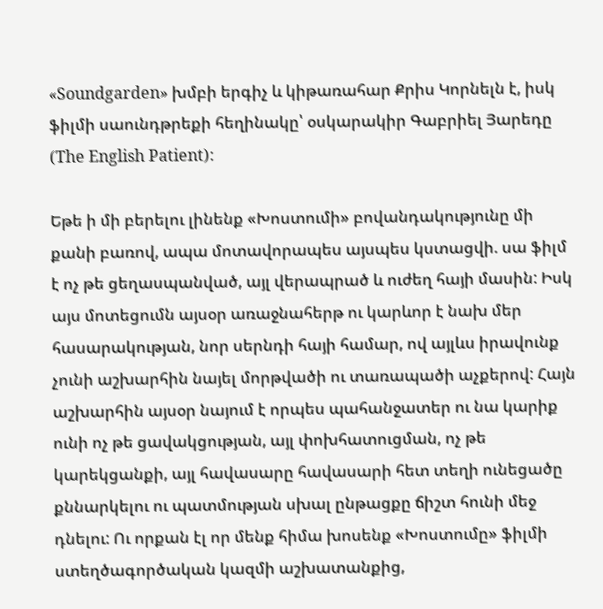«Soundgarden» խմբի երգիչ և կիթառահար Քրիս Կորնելն է, իսկ ֆիլմի սաունդթրեքի հեղինակը՝ օսկարակիր Գաբրիել Յարեդը (The English Patient):

Եթե ի մի բերելու լինենք «Խոստումի» բովանդակությունը մի քանի բառով, ապա մոտավորապես այսպես կստացվի. սա ֆիլմ է ոչ թե ցեղասպանված, այլ վերապրած և ուժեղ հայի մասին: Իսկ այս մոտեցումն այսօր առաջնահերթ ու կարևոր է նախ մեր հասարակության, նոր սերնդի հայի համար, ով այլևս իրավունք չունի աշխարհին նայել մորթվածի ու տառապածի աչքերով: Հայն աշխարհին այսօր նայում է որպես պահանջատեր ու նա կարիք ունի ոչ թե ցավակցության, այլ փոխհատուցման, ոչ թե կարեկցանքի, այլ հավասարը հավասարի հետ տեղի ունեցածը քննարկելու ու պատմության սխալ ընթացքը ճիշտ հունի մեջ դնելու: Ու որքան էլ որ մենք հիմա խոսենք «Խոստումը» ֆիլմի ստեղծագործական կազմի աշխատանքից,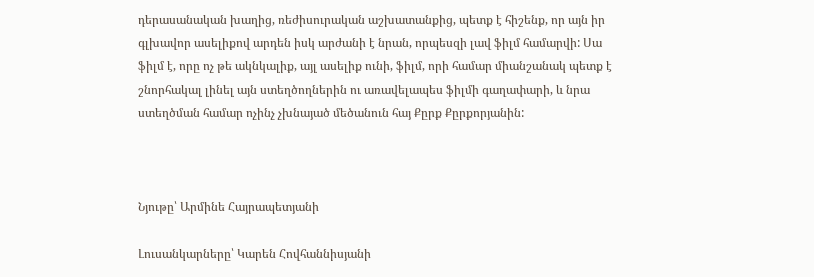դերասանական խաղից, ռեժիսուրական աշխատանքից, պետք է հիշենք, որ այն իր գլխավոր ասելիքով արդեն իսկ արժանի է նրան, որպեսզի լավ ֆիլմ համարվի: Սա ֆիլմ է, որը ոչ թե ակնկալիք, այլ ասելիք ունի, ֆիլմ, որի համար միանշանակ պետք է շնորհակալ լինել այն ստեղծողներին ու առավելապես ֆիլմի գաղափարի, և նրա ստեղծման համար ոչինչ չխնայած մեծանուն հայ Քըրք Քըրքորյանին:



Նյութը՝ Արմինե Հայրապետյանի

Լուսանկարները՝ Կարեն Հովհաննիսյանի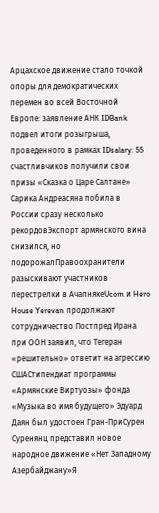Арцахское движение стало точкой опоры для демократических перемен во всей Восточной Европе: заявление АНК IDBank подвел итоги розыгрыша, проведенного в рамках IDsalary: 55 счастливчиков получили свои призы «Сказка о Царе Салтане» Сарика Андреасяна побила в России сразу несколько рекордовЭкспорт армянского вина снизился, но подорожалПравоохранители разыскивают участников перестрелки в АчапнякеUcom и Hero House Yerevan продолжают сотрудничество Постпред Ирана при ООН заявил, что Тегеран «решительно» ответит на агрессию СШАСтипендиат программы «Армянские Виртуозы» фонда «Музыка во имя будущего» Эдуард Даян был удостоен Гран-ПриСурен Суренянц представил новое народное движение «Нет Западному Азербайджану»Я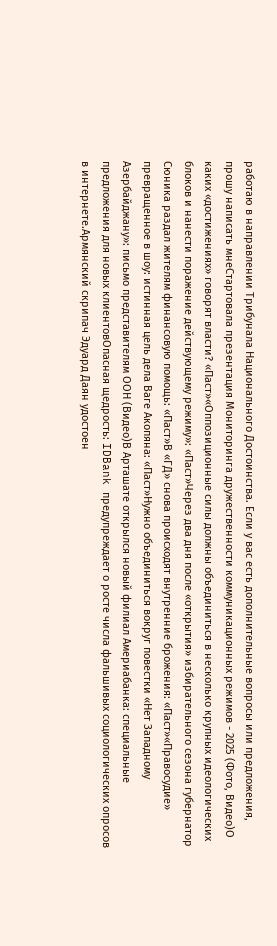работаю в направлении Трибунала Национального Достоинства. Если у вас есть дополнительные вопросы или предложения, прошу написать мнеСтартовала презентация Мониторинга дружественности коммуникационных режимов - 2025 (Фото, Видео)О каких «достижениях» говорят власти? «Паст»«Оппозиционные силы должны объединиться в несколько крупных идеологических блоков и нанести поражение действующему режиму»: «Паст»Через два дня после «открытия» избирательного сезона губернатор Сюника раздал жителям финансовую помощь: «Паст»В «ГД» снова происходят внутренние брожения: «Паст»«Правосудие» превращенное в шоу: истинная цель дела Ваге Акопяна: «Паст»Нужно объединиться вокруг повестки «Нет Западному Азербайджану»: письмо представителям ООН (Видео)В Арташате открылся новый филиал Америабанка: специальные предложения для новых клиентовОпасная щедрость: IDBank предупреждает о росте числа фальшивых социологических опросов в интернете.Армянский скрипач Эдуард Даян удостоен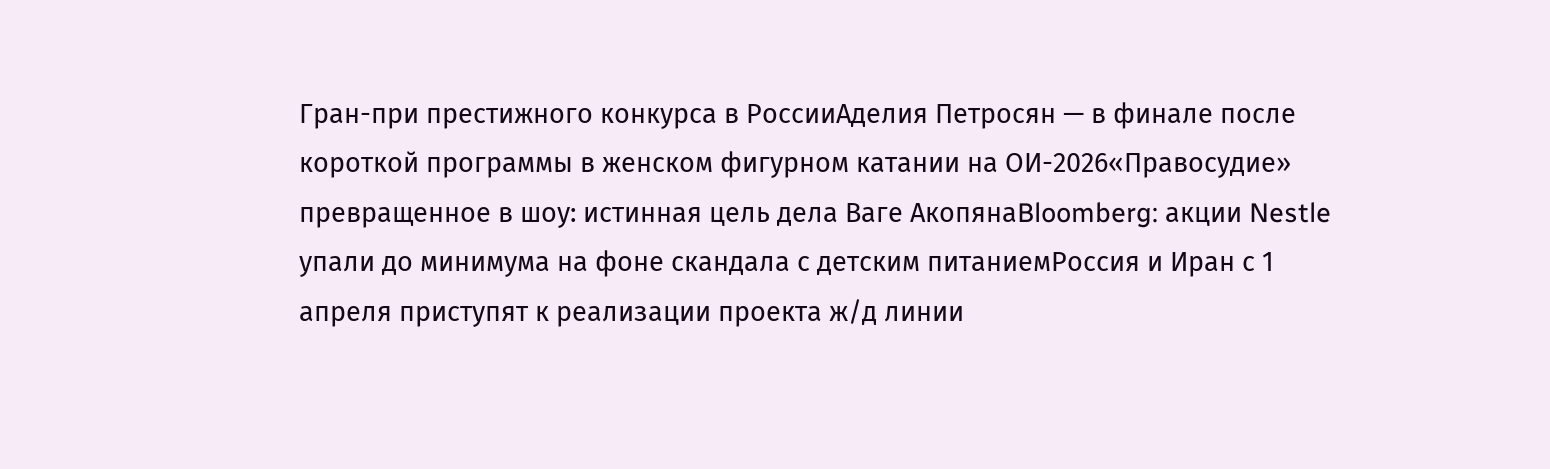Гран-при престижного конкурса в РоссииАделия Петросян — в финале после короткой программы в женском фигурном катании на ОИ-2026«Правосудие» превращенное в шоу: истинная цель дела Ваге АкопянаBloomberg: акции Nestle упали до минимума на фоне скандала с детским питаниемРоссия и Иран с 1 апреля приступят к реализации проекта ж/д линии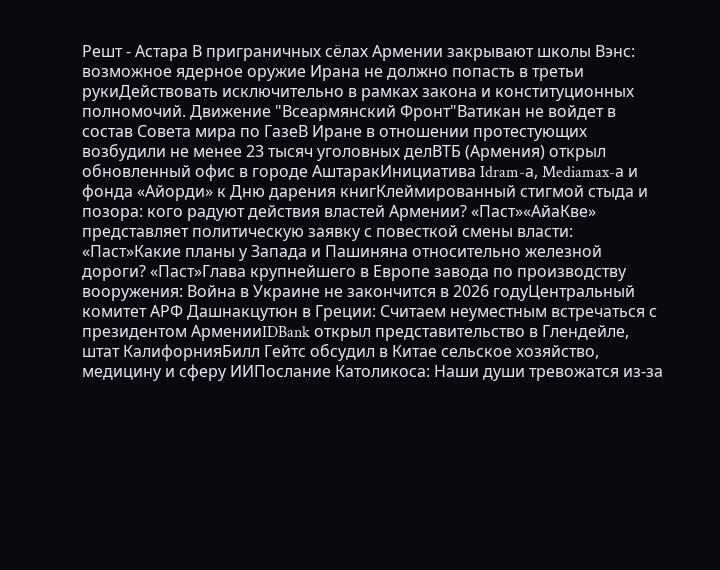Решт - Астара В приграничных сёлах Армении закрывают школы Вэнс: возможное ядерное оружие Ирана не должно попасть в третьи рукиДействовать исключительно в рамках закона и конституционных полномочий. Движение "Всеармянский Фронт"Ватикан не войдет в состав Совета мира по ГазеВ Иране в отношении протестующих возбудили не менее 23 тысяч уголовных делВТБ (Армения) открыл обновленный офис в городе АштаракИнициатива Idram-а, Mediamax-а и фонда «Айорди» к Дню дарения книгКлеймированный стигмой стыда и позора: кого радуют действия властей Армении? «Паст»«АйаКве» представляет политическую заявку с повесткой смены власти: «Паст»Какие планы у Запада и Пашиняна относительно железной дороги? «Паст»Глава крупнейшего в Европе завода по производству вооружения: Война в Украине не закончится в 2026 годуЦентральный комитет АРФ Дашнакцутюн в Греции: Считаем неуместным встречаться с президентом АрменииIDBank открыл представительство в Глендейле, штат КалифорнияБилл Гейтс обсудил в Китае сельское хозяйство, медицину и сферу ИИПослание Католикоса: Наши души тревожатся из-за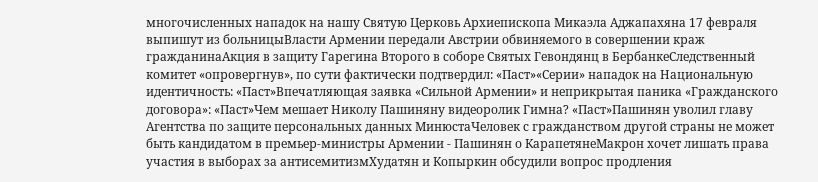многочисленных нападок на нашу Святую Церковь Архиепископа Микаэла Аджапахяна 17 февраля выпишут из больницыВласти Армении передали Австрии обвиняемого в совершении краж гражданинаАкция в защиту Гарегина Второго в соборе Святых Гевондянц в БербанкеСледственный комитет «опровергнув», по сути фактически подтвердил: «Паст»«Серии» нападок на Национальную идентичность: «Паст»Впечатляющая заявка «Сильной Армении» и неприкрытая паника «Гражданского договора»: «Паст»Чем мешает Николу Пашиняну видеоролик Гимна? «Паст»Пашинян уволил главу Агентства по защите персональных данных МинюстаЧеловек с гражданством другой страны не может быть кандидатом в премьер-министры Армении - Пашинян о КарапетянеМакрон хочет лишать права участия в выборах за антисемитизмХудатян и Копыркин обсудили вопрос продления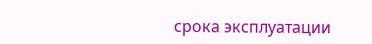срока эксплуатации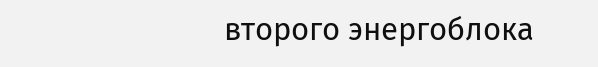второго энергоблока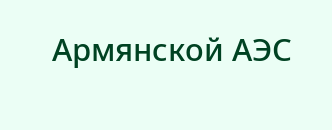Армянской АЭС